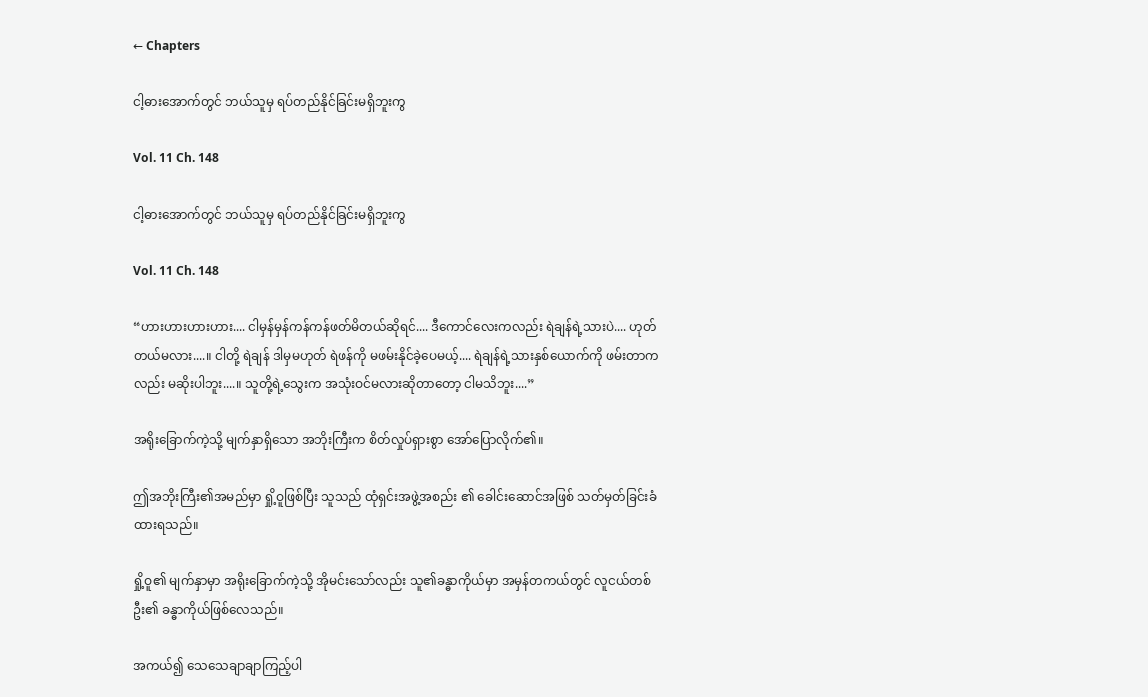← Chapters

ငါ့ဓားအောက်တွင် ဘယ်သူမှ ရပ်တည်နိုင်ခြင်းမရှိဘူးကွ

Vol. 11 Ch. 148

ငါ့ဓားအောက်တွင် ဘယ်သူမှ ရပ်တည်နိုင်ခြင်းမရှိဘူးကွ

Vol. 11 Ch. 148

“ဟားဟားဟားဟား.... ငါမှန်မှန်ကန်ကန်ဖတ်မိတယ်ဆိုရင်.... ဒီကောင်လေးကလည်း ရဲချန်ရဲ့သားပဲ.... ဟုတ်တယ်မလား....။ ငါတို့ ရဲချန် ဒါမှမဟုတ် ရဲဖန်ကို မဖမ်းနိုင်ခဲ့ပေမယ့်.... ရဲချန်ရဲ့သားနှစ်ယောက်ကို ဖမ်းတာကလည်း မဆိုးပါဘူး....။ သူတို့ရဲ့သွေးက အသုံးဝင်မလားဆိုတာတော့ ငါမသိဘူး....”

အရိုးခြောက်ကဲ့သို့ မျက်နှာရှိသော အဘိုးကြီးက စိတ်လှုပ်ရှားစွာ အော်ပြောလိုက်၏။

ဤအဘိုးကြီး၏အမည်မှာ ရှို့ဝူဖြစ်ပြီး သူသည် ထုံရှင်းအဖွဲ့အစည်း ၏ ခေါင်းဆောင်အဖြစ် သတ်မှတ်ခြင်းခံထားရသည်။

ရှို့ဝူ၏ မျက်နှာမှာ အရိုးခြောက်ကဲ့သို့ အိုမင်းသော်လည်း သူ၏ခန္ဓာကိုယ်မှာ အမှန်တကယ်တွင် လူငယ်တစ်ဦး၏ ခန္ဓာကိုယ်ဖြစ်လေသည်။

အကယ်၍ သေသေချာချာကြည့်ပါ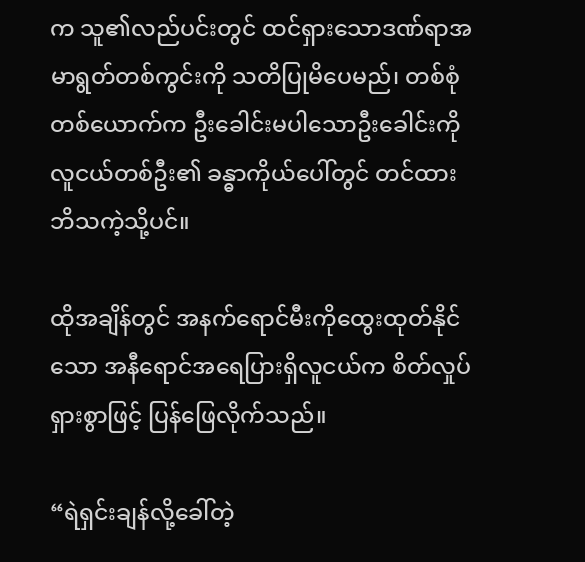က သူ၏လည်ပင်းတွင် ထင်ရှားသောဒဏ်ရာအမာရွတ်တစ်ကွင်းကို သတိပြုမိပေမည်၊ တစ်စုံတစ်ယောက်က ဦးခေါင်းမပါသောဦးခေါင်းကို လူငယ်တစ်ဦး၏ ခန္ဓာကိုယ်ပေါ်တွင် တင်ထားဘိသကဲ့သို့ပင်။

ထိုအချိန်တွင် အနက်ရောင်မီးကိုထွေးထုတ်နိုင်သော အနီရောင်အရေပြားရှိလူငယ်က စိတ်လှုပ်ရှားစွာဖြင့် ပြန်ဖြေလိုက်သည်။

“ရဲရှင်းချန်လို့ခေါ်တဲ့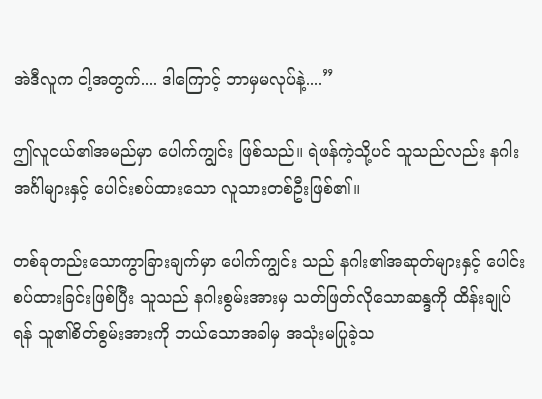အဲဒီလူက ငါ့အတွက်.... ဒါကြောင့် ဘာမှမလုပ်နဲ့....”

ဤလူငယ်၏အမည်မှာ ပေါက်ကျွင်း ဖြစ်သည်။ ရဲဖန်ကဲ့သို့ပင် သူသည်လည်း နဂါးအင်္ဂါများနှင့် ပေါင်းစပ်ထားသော လူသားတစ်ဦးဖြစ်၏။

တစ်ခုတည်းသောကွာခြားချက်မှာ ပေါက်ကျွင်း သည် နဂါး၏အဆုတ်များနှင့် ပေါင်းစပ်ထားခြင်းဖြစ်ပြီး သူသည် နဂါးစွမ်းအားမှ သတ်ဖြတ်လိုသောဆန္ဒကို ထိန်းချုပ်ရန် သူ၏စိတ်စွမ်းအားကို ဘယ်သောအခါမှ အသုံးမပြုခဲ့သ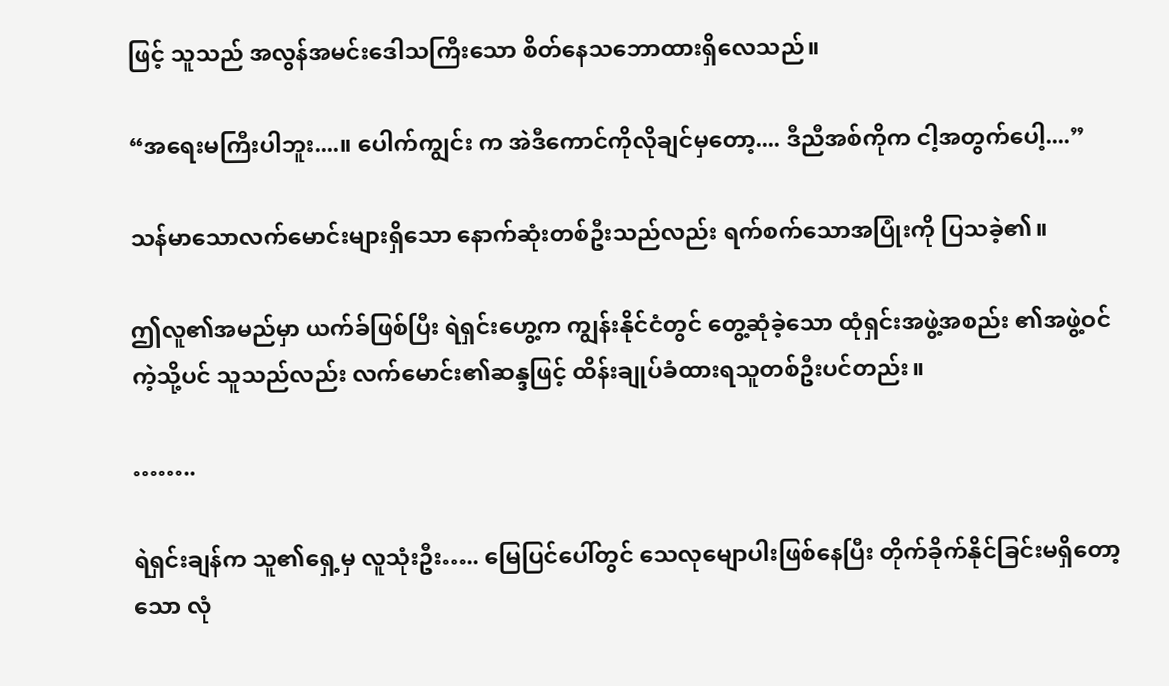ဖြင့် သူသည် အလွန်အမင်းဒေါသကြီးသော စိတ်နေသဘောထားရှိလေသည်။

“အရေးမကြီးပါဘူး....။ ပေါက်ကျွင်း က အဲဒီကောင်ကိုလိုချင်မှတော့.... ဒီညီအစ်ကိုက ငါ့အတွက်ပေါ့....”

သန်မာသောလက်မောင်းများရှိသော နောက်ဆုံးတစ်ဦးသည်လည်း ရက်စက်သောအပြုံးကို ပြသခဲ့၏။

ဤလူ၏အမည်မှာ ယက်ခ်ဖြစ်ပြီး ရဲရှင်းဟွေ့က ကျွန်းနိုင်ငံတွင် တွေ့ဆုံခဲ့သော ထုံရှင်းအဖွဲ့အစည်း ၏အဖွဲ့ဝင်ကဲ့သို့ပင် သူသည်လည်း လက်မောင်း၏ဆန္ဒဖြင့် ထိန်းချုပ်ခံထားရသူတစ်ဦးပင်တည်း။

……..

ရဲရှင်းချန်က သူ၏ရှေ့မှ လူသုံးဦး….. မြေပြင်ပေါ်တွင် သေလုမျောပါးဖြစ်နေပြီး တိုက်ခိုက်နိုင်ခြင်းမရှိတော့သော လုံ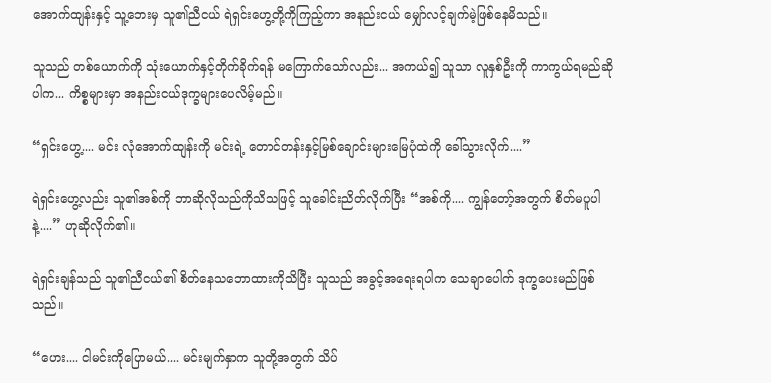အောက်ထျန်းနှင့် သူ့ဘေးမှ သူ၏ညီငယ် ရဲရှင်းဟွေ့တို့ကိုကြည့်ကာ အနည်းငယ် မျှော်လင့်ချက်မဲ့ဖြစ်နေမိသည်။

သူသည် တစ်ယောက်ကို သုံးယောက်နှင့်တိုက်ခိုက်ရန် မကြောက်သော်လည်း... အကယ်၍ သူသာ လူနှစ်ဦးကို ကာကွယ်ရမည်ဆိုပါက... ကိစ္စများမှာ အနည်းငယ်ဒုက္ခများပေလိမ့်မည်။

“ရှင်းဟွေ့.... မင်း လုံအောက်ထျန်းကို မင်းရဲ့ တောင်တန်းနှင့်မြစ်ချောင်းများမြေပုံထဲကို ခေါ်သွားလိုက်....”

ရဲရှင်းဟွေ့လည်း သူ၏အစ်ကို ဘာဆိုလိုသည်ကိုသိသဖြင့် သူခေါင်းညိတ်လိုက်ပြီး “အစ်ကို.... ကျွန်တော့်အတွက် စိတ်မပူပါနဲ့....” ဟုဆိုလိုက်၏။

ရဲရှင်းချန်သည် သူ၏ညီငယ်၏ စိတ်နေသဘောထားကိုသိပြီး သူသည် အခွင့်အရေးရပါက သေချာပေါက် ဒုက္ခပေးမည်ဖြစ်သည်။

“ဟေး.... ငါမင်းကိုပြောမယ်.... မင်းမျက်နှာက သူတို့အတွက် သိပ်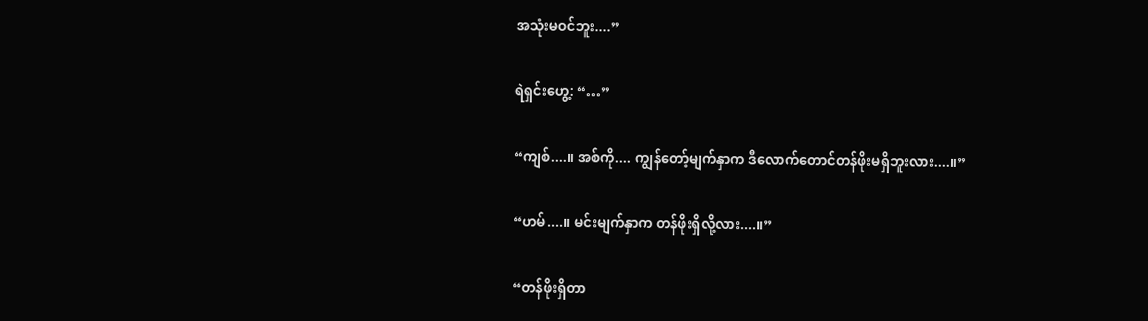အသုံးမဝင်ဘူး....”

ရဲရှင်းဟွေ့: “…”

“ကျစ်....။ အစ်ကို.... ကျွန်တော့်မျက်နှာက ဒီလောက်တောင်တန်ဖိုးမရှိဘူးလား....။”

“ဟမ်....။ မင်းမျက်နှာက တန်ဖိုးရှိလို့လား....။”

“တန်ဖိုးရှိတာ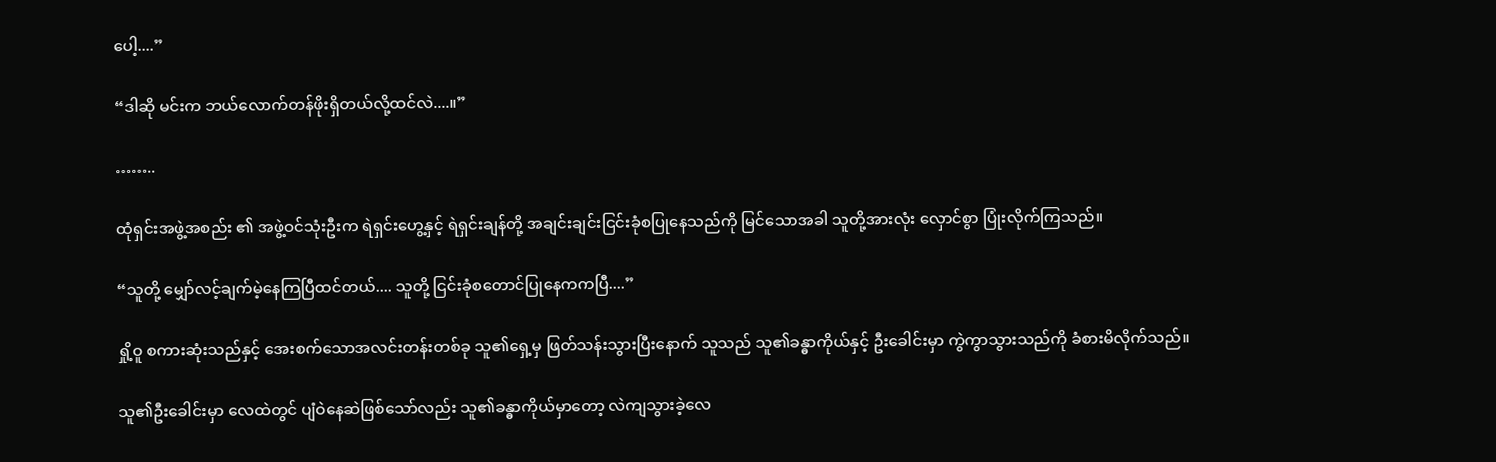ပေါ့....”

“ဒါဆို မင်းက ဘယ်လောက်တန်ဖိုးရှိတယ်လို့ထင်လဲ....။”

……..

ထုံရှင်းအဖွဲ့အစည်း ၏ အဖွဲ့ဝင်သုံးဦးက ရဲရှင်းဟွေ့နှင့် ရဲရှင်းချန်တို့ အချင်းချင်းငြင်းခုံစပြုနေသည်ကို မြင်သောအခါ သူတို့အားလုံး လှောင်စွာ ပြုံးလိုက်ကြသည်။

“သူတို့ မျှော်လင့်ချက်မဲ့နေကြပြီထင်တယ်.... သူတို့ ငြင်းခုံစတောင်ပြုနေကကပြီ....”

ရှို့ဝူ စကားဆုံးသည်နှင့် အေးစက်သောအလင်းတန်းတစ်ခု သူ၏ရှေ့မှ ဖြတ်သန်းသွားပြီးနောက် သူသည် သူ၏ခန္ဓာကိုယ်နှင့် ဦးခေါင်းမှာ ကွဲကွာသွားသည်ကို ခံစားမိလိုက်သည်။

သူ၏ဦးခေါင်းမှာ လေထဲတွင် ပျံဝဲနေဆဲဖြစ်သော်လည်း သူ၏ခန္ဓာကိုယ်မှာတော့ လဲကျသွားခဲ့လေ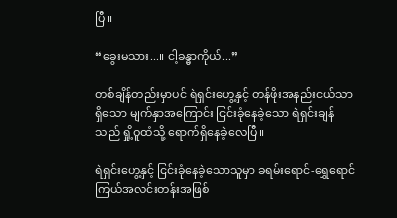ပြီ။

“ခွေးမသား...။ ငါ့ခန္ဓာကိုယ်...”

တစ်ချိန်တည်းမှာပင် ရဲရှင်းဟွေ့နှင့် တန်ဖိုးအနည်းငယ်သာရှိသော မျက်နှာအကြောင်း ငြင်းခုံနေခဲ့သော ရဲရှင်းချန်သည် ရှို့ဝူထံသို့ ရောက်ရှိနေခဲ့လေပြီ။

ရဲရှင်းဟွေ့နှင့် ငြင်းခုံနေခဲ့သောသူမှာ ခရမ်းရောင်-ရွှေရောင် ကြယ်အလင်းတန်းအဖြစ်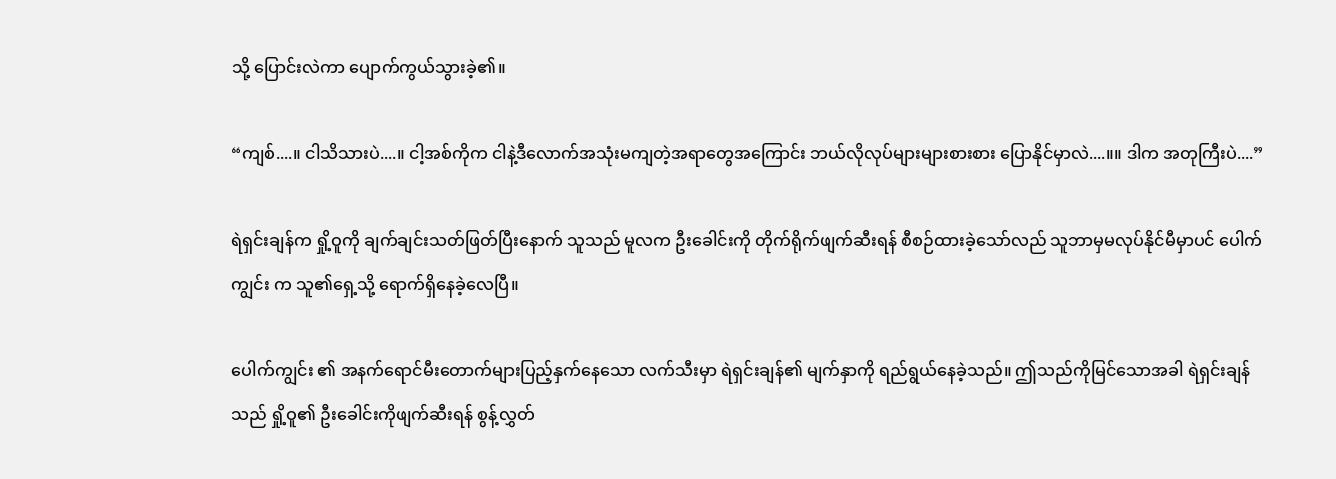သို့ ပြောင်းလဲကာ ပျောက်ကွယ်သွားခဲ့၏။

“ကျစ်....။ ငါသိသားပဲ....။ ငါ့အစ်ကိုက ငါနဲ့ဒီလောက်အသုံးမကျတဲ့အရာတွေအကြောင်း ဘယ်လိုလုပ်များများစားစား ပြောနိုင်မှာလဲ....။။ ဒါက အတုကြီးပဲ....”

ရဲရှင်းချန်က ရှို့ဝူကို ချက်ချင်းသတ်ဖြတ်ပြီးနောက် သူသည် မူလက ဦးခေါင်းကို တိုက်ရိုက်ဖျက်ဆီးရန် စီစဉ်ထားခဲ့သော်လည် သူဘာမှမလုပ်နိုင်မီမှာပင် ပေါက်ကျွင်း က သူ၏ရှေ့သို့ ရောက်ရှိနေခဲ့လေပြီ။

ပေါက်ကျွင်း ၏ အနက်ရောင်မီးတောက်များပြည့်နှက်နေသော လက်သီးမှာ ရဲရှင်းချန်၏ မျက်နှာကို ရည်ရွယ်နေခဲ့သည်။ ဤသည်ကိုမြင်သောအခါ ရဲရှင်းချန်သည် ရှို့ဝူ၏ ဦးခေါင်းကိုဖျက်ဆီးရန် စွန့်လွှတ်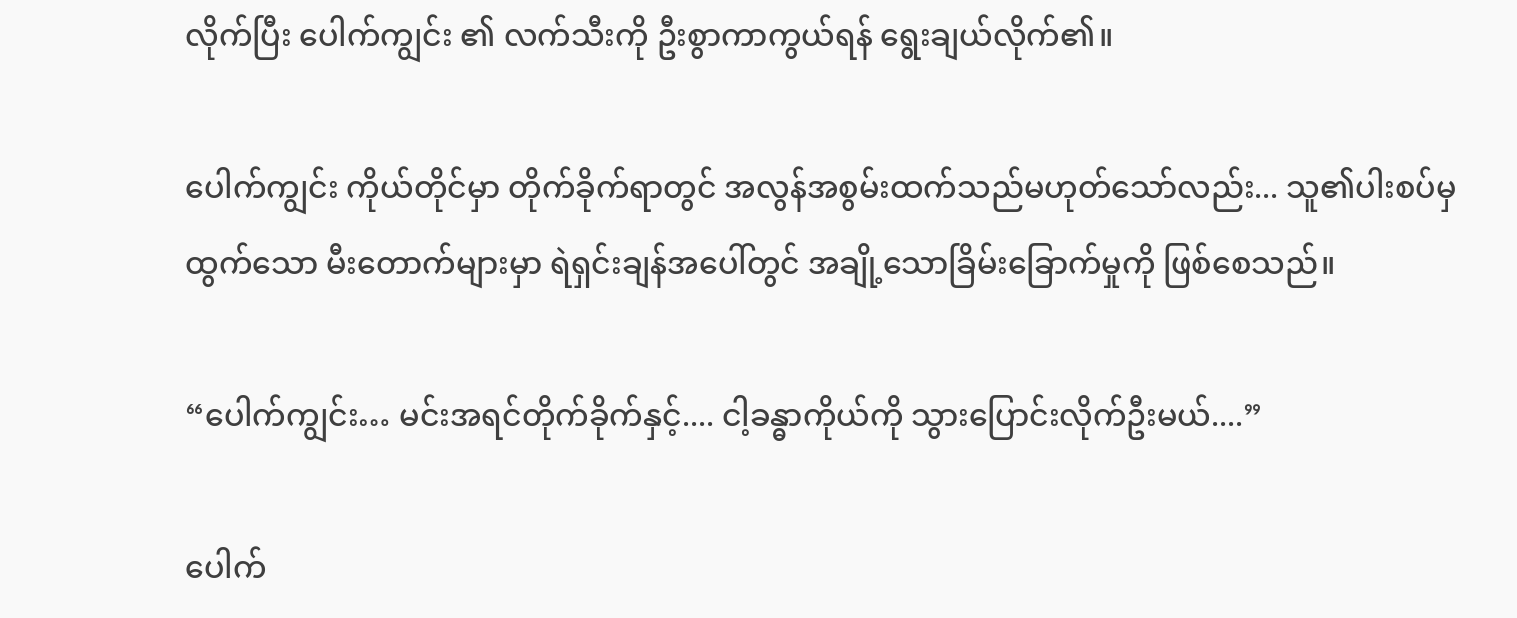လိုက်ပြီး ပေါက်ကျွင်း ၏ လက်သီးကို ဦးစွာကာကွယ်ရန် ရွေးချယ်လိုက်၏။

ပေါက်ကျွင်း ကိုယ်တိုင်မှာ တိုက်ခိုက်ရာတွင် အလွန်အစွမ်းထက်သည်မဟုတ်သော်လည်း... သူ၏ပါးစပ်မှထွက်သော မီးတောက်များမှာ ရဲရှင်းချန်အပေါ်တွင် အချို့သောခြိမ်းခြောက်မှုကို ဖြစ်စေသည်။

“ပေါက်ကျွင်း… မင်းအရင်တိုက်ခိုက်နှင့်.... ငါ့ခန္ဓာကိုယ်ကို သွားပြောင်းလိုက်ဦးမယ်....”

ပေါက်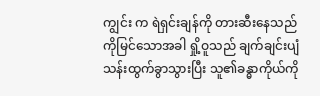ကျွင်း က ရဲရှင်းချန်ကို တားဆီးနေသည်ကိုမြင်သောအခါ ရှို့ဝူသည် ချက်ချင်းပျံသန်းထွက်ခွာသွားပြီး သူ၏ခန္ဓာကိုယ်ကို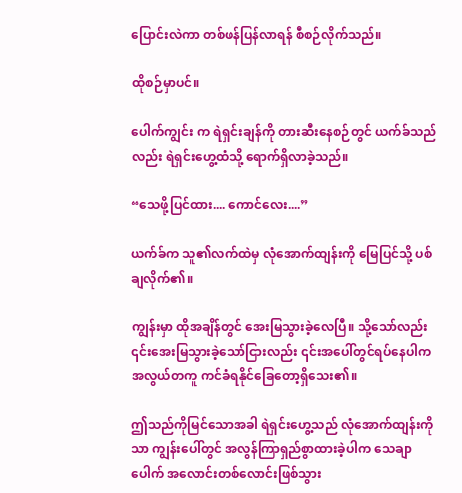ပြောင်းလဲကာ တစ်ဖန်ပြန်လာရန် စီစဉ်လိုက်သည်။

ထိုစဉ်မှာပင်။

ပေါက်ကျွင်း က ရဲရှင်းချန်ကို တားဆီးနေစဉ်တွင် ယက်ခ်သည်လည်း ရဲရှင်းဟွေ့ထံသို့ ရောက်ရှိလာခဲ့သည်။

“သေဖို့ပြင်ထား.... ကောင်လေး....”

ယက်ခ်က သူ၏လက်ထဲမှ လုံအောက်ထျန်းကို မြေပြင်သို့ ပစ်ချလိုက်၏။

ကျွန်းမှာ ထိုအချိန်တွင် အေးမြသွားခဲ့လေပြီ။ သို့သော်လည်း ၎င်းအေးမြသွားခဲ့သော်ငြားလည်း ၎င်းအပေါ်တွင်ရပ်နေပါက အလွယ်တကူ ကင်ခံရနိုင်ခြေတော့ရှိသေး၏။

ဤသည်ကိုမြင်သောအခါ ရဲရှင်းဟွေ့သည် လုံအောက်ထျန်းကိုသာ ကျွန်းပေါ်တွင် အလွန်ကြာရှည်စွာထားခဲ့ပါက သေချာပေါက် အလောင်းတစ်လောင်းဖြစ်သွား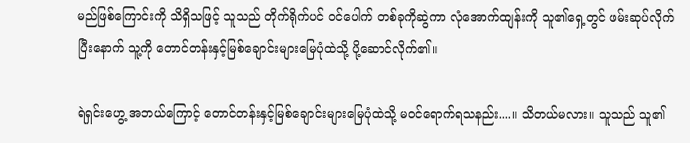မည်ဖြစ်ကြောင်းကို သိရှိသဖြင့် သူသည် တိုက်ရိုက်ပင် ဝင်ပေါက် တစ်ခုကိုဆွဲကာ လုံအောက်ထျန်းကို သူ၏ရှေ့တွင် ဖမ်းဆုပ်လိုက်ပြီးနောက် သူ့ကို တောင်တန်းနှင့်မြစ်ချောင်းများမြေပုံထဲသို့ ပို့ဆောင်လိုက်၏။

ရဲရှင်းဟွေ့ အဘယ်ကြောင့် တောင်တန်းနှင့်မြစ်ချောင်းများမြေပုံထဲသို့ မဝင်ရောက်ရသနည်း....။ သိတယ်မလား။ သူသည် သူ၏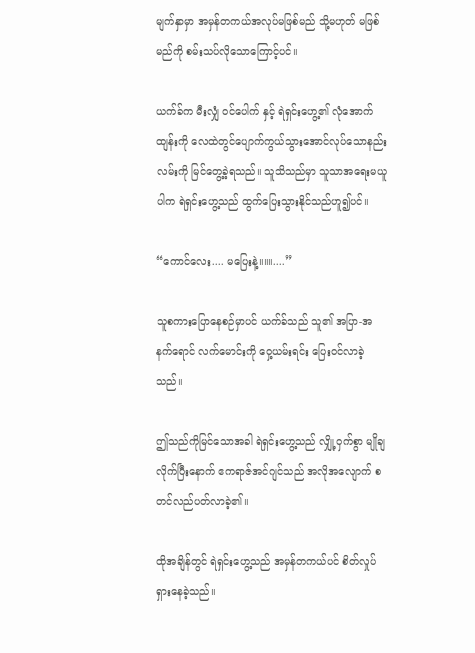မျက်နှာမှာ အမှန်တကယ်အလုပ်မဖြစ်မည် သို့မဟုတ် မဖြစ်မည်ကို စမ်းသပ်လိုသောကြောင့်ပင်။

ယက်ခ်က မီးလျှံ ဝင်ပေါက် နှင့် ရဲရှင်းဟွေ့၏ လုံအောက်ထျန်းကို လေထဲတွင်ပျောက်ကွယ်သွားအောင်လုပ်သောနည်းလမ်းကို မြင်တွေ့ခဲ့ရသည်။ သူသိသည်မှာ သူသာအရေးမယူပါက ရဲရှင်းဟွေ့သည် ထွက်ပြေးသွားနိုင်သည်ဟူ၍ပင်။

“ကောင်လေး.... မပြေးနဲ့။။။....”

သူစကားပြောနေစဉ်မှာပင် ယက်ခ်သည် သူ၏ အပြာ-အနက်ရောင် လက်မောင်းကို ဝှေ့ယမ်းရင်း ပြေးဝင်လာခဲ့သည်။

ဤသည်ကိုမြင်သောအခါ ရဲရှင်းဟွေ့သည် လျှို့ဝှက်စွာ မျိုချလိုက်ပြီးနောက် ဧကရာဇ်အင်ဂျင်သည် အလိုအလျောက် စတင်လည်ပတ်လာခဲ့၏။

ထိုအချိန်တွင် ရဲရှင်းဟွေ့သည် အမှန်တကယ်ပင် စိတ်လှုပ်ရှားနေခဲ့သည်။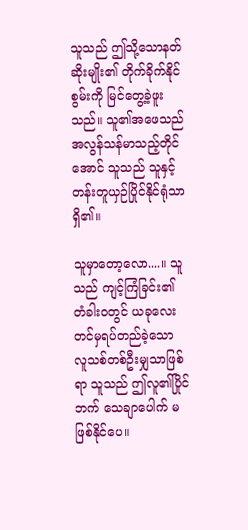သူသည် ဤသို့သောနတ်ဆိုးမျိုး၏ တိုက်ခိုက်နိုင်စွမ်းကို မြင်တွေ့ခဲ့ဖူးသည်။ သူ၏အဖေသည် အလွန်သန်မာသည့်တိုင်အောင် သူသည် သူနှင့် တန်းတူယှဉ်ပြိုင်နိုင်ရုံသာရှိ၏။

သူမှာတော့လော....။ သူသည် ကျင့်ကြံခြင်း၏ တံခါးဝတွင် ယခုလေးတင်မှရပ်တည်ခဲ့သော လူသစ်တစ်ဦးမျှသာဖြစ်ရာ သူသည် ဤလူ၏ပြိုင်ဘက် သေချာပေါက် မဖြစ်နိုင်ပေ။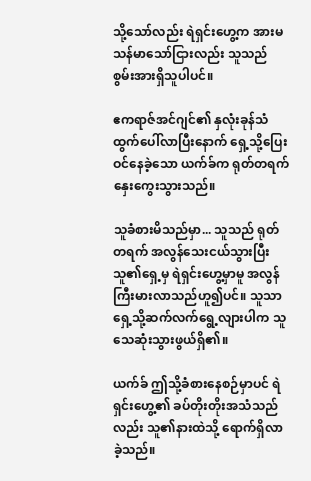သို့သော်လည်း ရဲရှင်းဟွေ့က အားမသန်မာသော်ငြားလည်း သူသည် စွမ်းအားရှိသူပါပင်။

ဧကရာဇ်အင်ဂျင်၏ နှလုံးခုန်သံထွက်ပေါ်လာပြီးနောက် ရှေ့သို့ပြေးဝင်နေခဲ့သော ယက်ခ်က ရုတ်တရက် နှေးကွေးသွားသည်။

သူခံစားမိသည်မှာ... သူသည် ရုတ်တရက် အလွန်သေးငယ်သွားပြီး သူ၏ရှေ့မှ ရဲရှင်းဟွေ့မှာမူ အလွန်ကြီးမားလာသည်ဟူ၍ပင်။ သူသာ ရှေ့သို့ဆက်လက်ရွေ့လျားပါက သူသေဆုံးသွားဖွယ်ရှိ၏။

ယက်ခ် ဤသို့ခံစားနေစဉ်မှာပင် ရဲရှင်းဟွေ့၏ ခပ်တိုးတိုးအသံသည်လည်း သူ၏နားထဲသို့ ရောက်ရှိလာခဲ့သည်။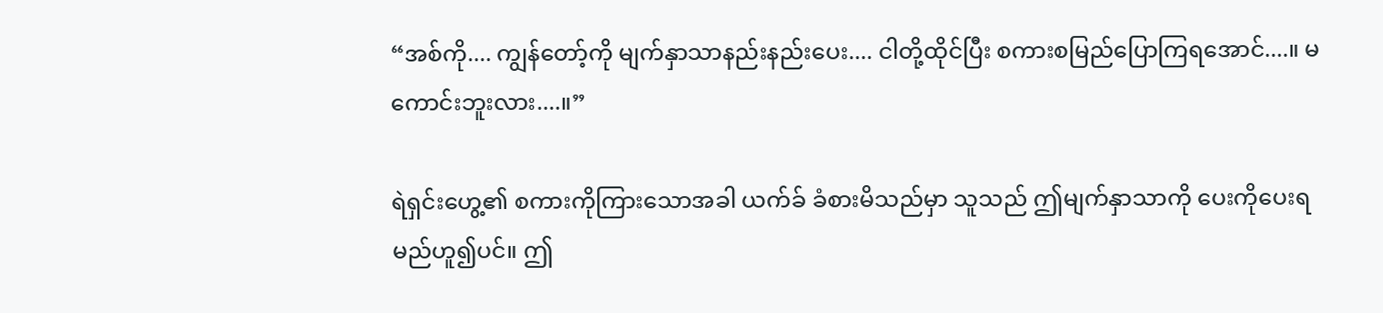“အစ်ကို.... ကျွန်တော့်ကို မျက်နှာသာနည်းနည်းပေး.... ငါတို့ထိုင်ပြီး စကားစမြည်ပြောကြရအောင်....။ မကောင်းဘူးလား....။”

ရဲရှင်းဟွေ့၏ စကားကိုကြားသောအခါ ယက်ခ် ခံစားမိသည်မှာ သူသည် ဤမျက်နှာသာကို ပေးကိုပေးရမည်ဟူ၍ပင်။ ဤ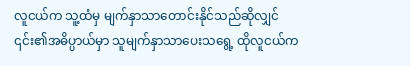လူငယ်က သူ့ထံမှ မျက်နှာသာတောင်းနိုင်သည်ဆိုလျှင် ၎င်း၏အဓိပ္ပာယ်မှာ သူမျက်နှာသာပေးသရွေ့ ထိုလူငယ်က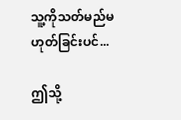သူ့ကိုသတ်မည်မဟုတ်ခြင်းပင်...

ဤသို့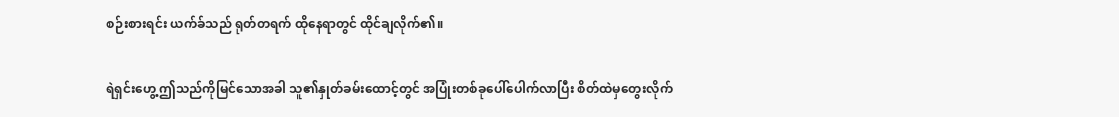စဉ်းစားရင်း ယက်ခ်သည် ရုတ်တရက် ထိုနေရာတွင် ထိုင်ချလိုက်၏။

ရဲရှင်းဟွေ့ ဤသည်ကိုမြင်သောအခါ သူ၏နှုတ်ခမ်းထောင့်တွင် အပြုံးတစ်ခုပေါ်ပေါက်လာပြီး စိတ်ထဲမှတွေးလိုက်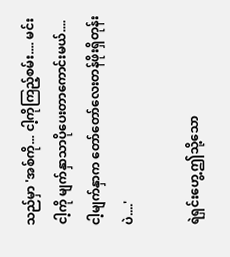သည်မှာ 'အစ်ကို... ငါ့ကိုကြည့်စမ်း.... မင်းငါ့ကို မျက်နှာသာပိုပေးတာကောင်းမယ်.... ငါ့မျက်နှာက တော်တော်လေးတန်ဖိုးရှိတုန်းပဲ....'

ရဲရှင်းဟွေ့ ဤသို့သော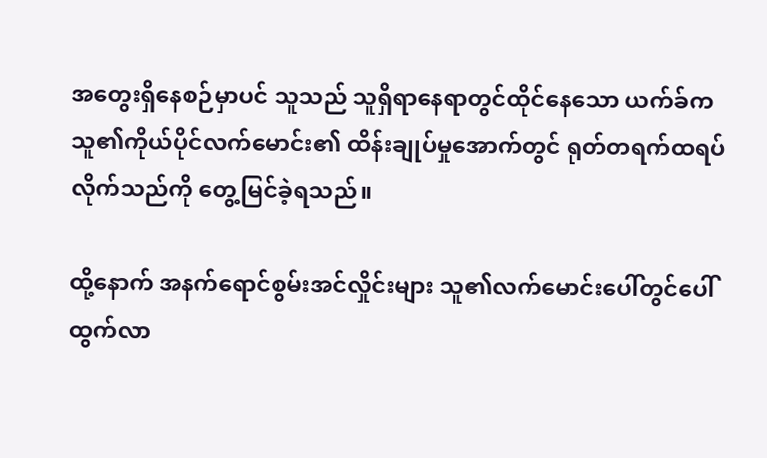အတွေးရှိနေစဉ်မှာပင် သူသည် သူရှိရာနေရာတွင်ထိုင်နေသော ယက်ခ်က သူ၏ကိုယ်ပိုင်လက်မောင်း၏ ထိန်းချုပ်မှုအောက်တွင် ရုတ်တရက်ထရပ်လိုက်သည်ကို တွေ့မြင်ခဲ့ရသည်။

ထို့နောက် အနက်ရောင်စွမ်းအင်လှိုင်းများ သူ၏လက်မောင်းပေါ်တွင်ပေါ်ထွက်လာ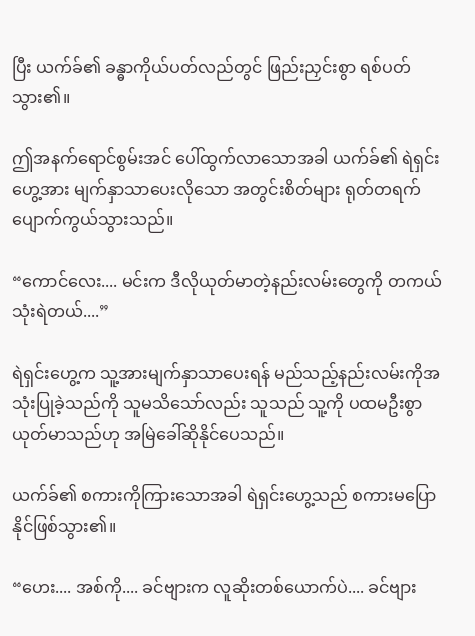ပြီး ယက်ခ်၏ ခန္ဓာကိုယ်ပတ်လည်တွင် ဖြည်းညှင်းစွာ ရစ်ပတ်သွား၏။

ဤအနက်ရောင်စွမ်းအင် ပေါ်ထွက်လာသောအခါ ယက်ခ်၏ ရဲရှင်းဟွေ့အား မျက်နှာသာပေးလိုသော အတွင်းစိတ်များ ရုတ်တရက် ပျောက်ကွယ်သွားသည်။

“ကောင်လေး.... မင်းက ဒီလိုယုတ်မာတဲ့နည်းလမ်းတွေကို တကယ်သုံးရဲတယ်....”

ရဲရှင်းဟွေ့က သူ့အားမျက်နှာသာပေးရန် မည်သည့်နည်းလမ်းကိုအသုံးပြုခဲ့သည်ကို သူမသိသော်လည်း သူသည် သူ့ကို ပထမဦးစွာ ယုတ်မာသည်ဟု အမြဲခေါ်ဆိုနိုင်ပေသည်။

ယက်ခ်၏ စကားကိုကြားသောအခါ ရဲရှင်းဟွေ့သည် စကားမပြောနိုင်ဖြစ်သွား၏။

“ဟေး.... အစ်ကို.... ခင်ဗျားက လူဆိုးတစ်ယောက်ပဲ.... ခင်ဗျား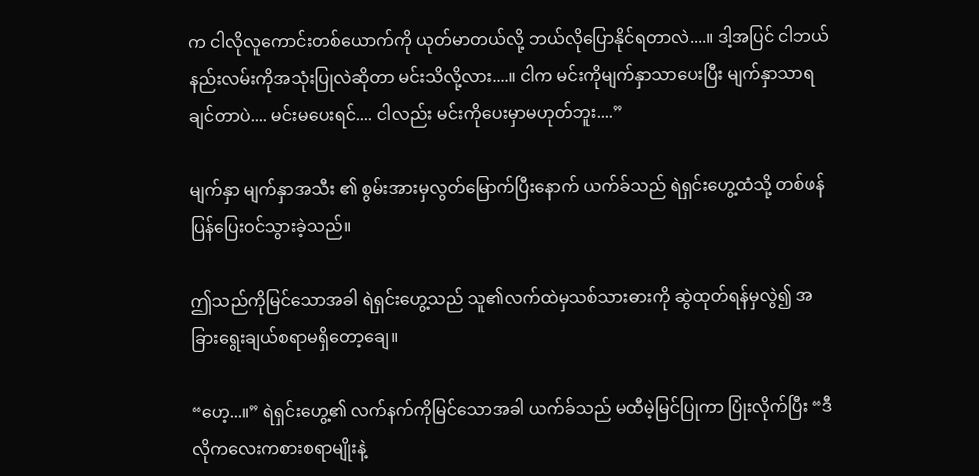က ငါလိုလူကောင်းတစ်ယောက်ကို ယုတ်မာတယ်လို့ ဘယ်လိုပြောနိုင်ရတာလဲ....။ ဒါ့အပြင် ငါဘယ်နည်းလမ်းကိုအသုံးပြုလဲဆိုတာ မင်းသိလို့လား....။ ငါက မင်းကိုမျက်နှာသာပေးပြီး မျက်နှာသာရချင်တာပဲ.... မင်းမပေးရင်.... ငါလည်း မင်းကိုပေးမှာမဟုတ်ဘူး....”

မျက်နှာ မျက်နှာအသီး ၏ စွမ်းအားမှလွတ်မြောက်ပြီးနောက် ယက်ခ်သည် ရဲရှင်းဟွေ့ထံသို့ တစ်ဖန်ပြန်ပြေးဝင်သွားခဲ့သည်။

ဤသည်ကိုမြင်သောအခါ ရဲရှင်းဟွေ့သည် သူ၏လက်ထဲမှသစ်သားဓားကို ဆွဲထုတ်ရန်မှလွဲ၍ အခြားရွေးချယ်စရာမရှိတော့ချေ။

“ဟေ့...။” ရဲရှင်းဟွေ့၏ လက်နက်ကိုမြင်သောအခါ ယက်ခ်သည် မထီမဲ့မြင်ပြုကာ ပြုံးလိုက်ပြီး “ဒီလိုကလေးကစားစရာမျိုးနဲ့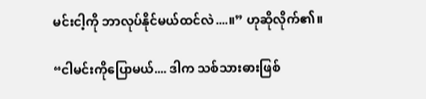မင်းငါ့ကို ဘာလုပ်နိုင်မယ်ထင်လဲ....။” ဟုဆိုလိုက်၏။

“ငါမင်းကိုပြောမယ်.... ဒါက သစ်သားဓားဖြစ်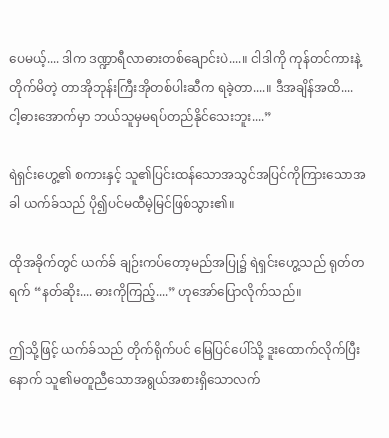ပေမယ့်.... ဒါက ဒဏ္ဍာရီလာဓားတစ်ချောင်းပဲ....။ ငါဒါကို ကုန်တင်ကားနဲ့တိုက်မိတဲ့ တာအိုဘုန်းကြီးအိုတစ်ပါးဆီက ရခဲ့တာ....။ ဒီအချိန်အထိ.... ငါ့ဓားအောက်မှာ ဘယ်သူမှမရပ်တည်နိုင်သေးဘူး....”

ရဲရှင်းဟွေ့၏ စကားနှင့် သူ၏ပြင်းထန်သောအသွင်အပြင်ကိုကြားသောအခါ ယက်ခ်သည် ပို၍ပင်မထီမဲ့မြင်ဖြစ်သွား၏။

ထိုအခိုက်တွင် ယက်ခ် ချဉ်းကပ်တော့မည်အပြု၌ ရဲရှင်းဟွေ့သည် ရုတ်တရက် “နတ်ဆိုး.... ဓားကိုကြည့်....” ဟုအော်ပြောလိုက်သည်။

ဤသို့ဖြင့် ယက်ခ်သည် တိုက်ရိုက်ပင် မြေပြင်ပေါ်သို့ ဒူးထောက်လိုက်ပြီးနောက် သူ၏မတူညီသောအရွယ်အစားရှိသောလက်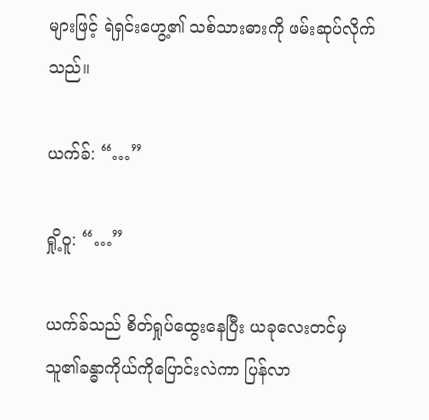များဖြင့် ရဲရှင်းဟွေ့၏ သစ်သားဓားကို ဖမ်းဆုပ်လိုက်သည်။

ယက်ခ်: “…”

ရှို့ဝူ: “…”

ယက်ခ်သည် စိတ်ရှုပ်ထွေးနေပြီး ယခုလေးတင်မှ သူ၏ခန္ဓာကိုယ်ကိုပြောင်းလဲကာ ပြန်လာ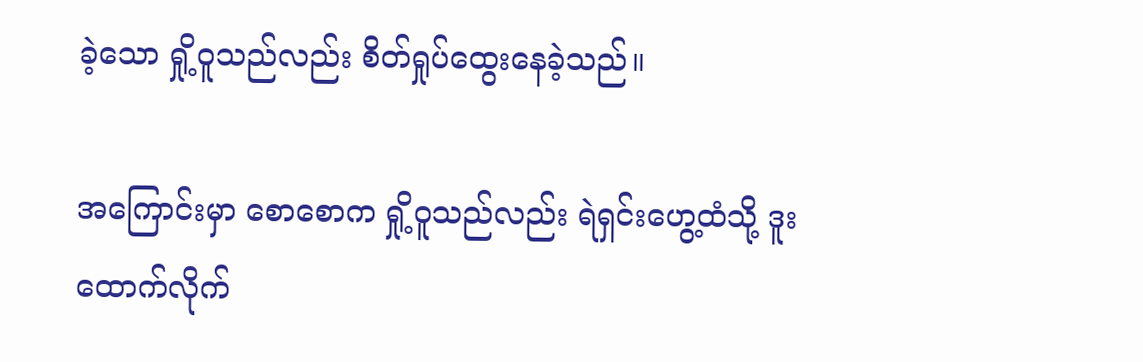ခဲ့သော ရှို့ဝူသည်လည်း စိတ်ရှုပ်ထွေးနေခဲ့သည်။

အကြောင်းမှာ စောစောက ရှို့ဝူသည်လည်း ရဲရှင်းဟွေ့ထံသို့ ဒူးထောက်လိုက်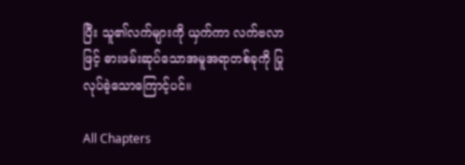ပြီး သူ၏လက်များကို ယှက်ကာ လက်ဗလာဖြင့် ဓားဖမ်းဆုပ်သောအမူအရာတစ်ခုကို ပြုလုပ်ခဲ့သောကြောင့်ပင်။

All Chapters